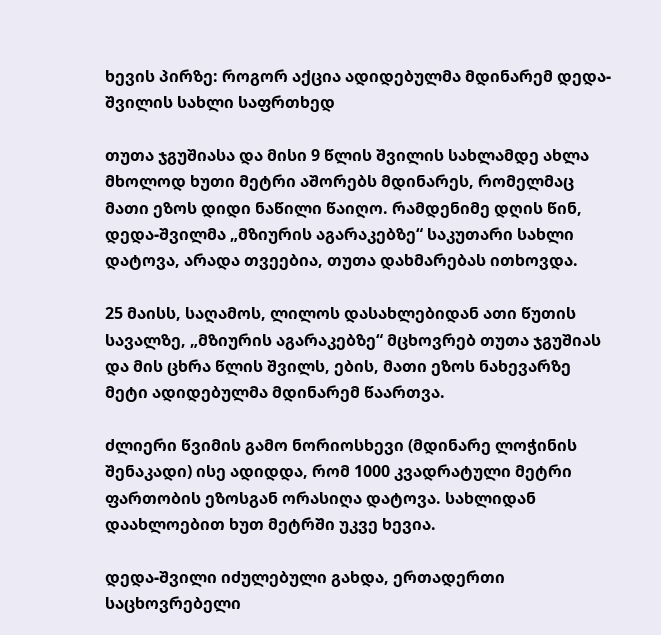ხევის პირზე: როგორ აქცია ადიდებულმა მდინარემ დედა-შვილის სახლი საფრთხედ

თუთა ჯგუშიასა და მისი 9 წლის შვილის სახლამდე ახლა მხოლოდ ხუთი მეტრი აშორებს მდინარეს, რომელმაც მათი ეზოს დიდი ნაწილი წაიღო. რამდენიმე დღის წინ, დედა-შვილმა „მზიურის აგარაკებზე“ საკუთარი სახლი დატოვა, არადა თვეებია, თუთა დახმარებას ითხოვდა.

25 მაისს, საღამოს, ლილოს დასახლებიდან ათი წუთის სავალზე, „მზიურის აგარაკებზე“ მცხოვრებ თუთა ჯგუშიას და მის ცხრა წლის შვილს, ების, მათი ეზოს ნახევარზე მეტი ადიდებულმა მდინარემ წაართვა.

ძლიერი წვიმის გამო ნორიოსხევი (მდინარე ლოჭინის შენაკადი) ისე ადიდდა, რომ 1000 კვადრატული მეტრი ფართობის ეზოსგან ორასიღა დატოვა. სახლიდან დაახლოებით ხუთ მეტრში უკვე ხევია.

დედა-შვილი იძულებული გახდა, ერთადერთი საცხოვრებელი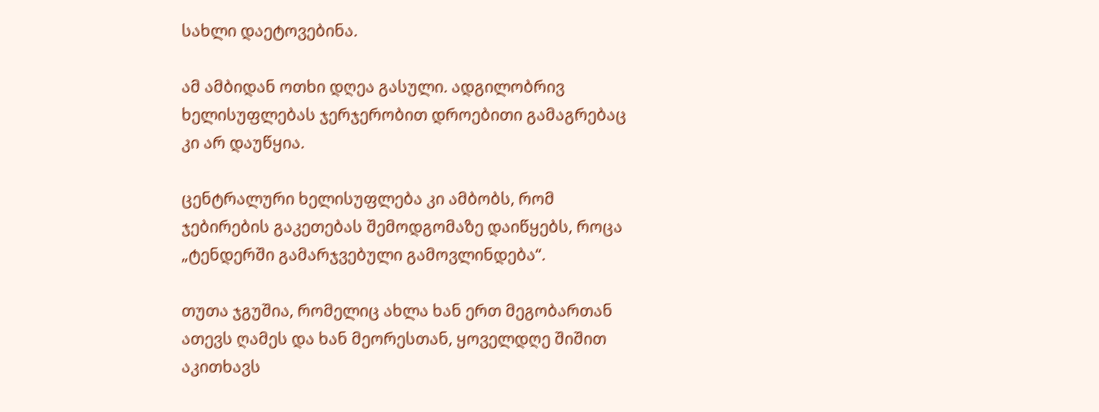სახლი დაეტოვებინა.

ამ ამბიდან ოთხი დღეა გასული. ადგილობრივ ხელისუფლებას ჯერჯერობით დროებითი გამაგრებაც კი არ დაუწყია.

ცენტრალური ხელისუფლება კი ამბობს, რომ ჯებირების გაკეთებას შემოდგომაზე დაიწყებს, როცა „ტენდერში გამარჯვებული გამოვლინდება“.

თუთა ჯგუშია, რომელიც ახლა ხან ერთ მეგობართან ათევს ღამეს და ხან მეორესთან, ყოველდღე შიშით აკითხავს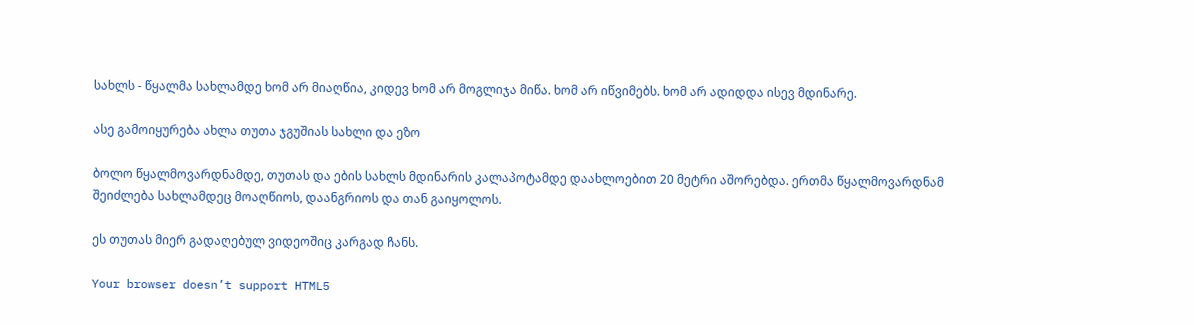სახლს - წყალმა სახლამდე ხომ არ მიაღწია, კიდევ ხომ არ მოგლიჯა მიწა. ხომ არ იწვიმებს. ხომ არ ადიდდა ისევ მდინარე.

ასე გამოიყურება ახლა თუთა ჯგუშიას სახლი და ეზო

ბოლო წყალმოვარდნამდე, თუთას და ების სახლს მდინარის კალაპოტამდე დაახლოებით 20 მეტრი აშორებდა. ერთმა წყალმოვარდნამ შეიძლება სახლამდეც მოაღწიოს, დაანგრიოს და თან გაიყოლოს.

ეს თუთას მიერ გადაღებულ ვიდეოშიც კარგად ჩანს.

Your browser doesn’t support HTML5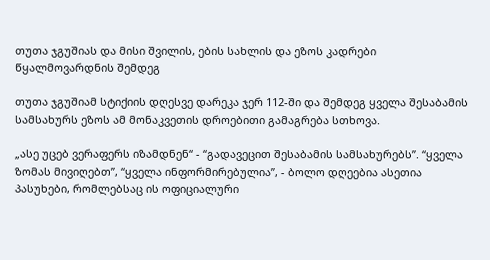თუთა ჯგუშიას და მისი შვილის, ების სახლის და ეზოს კადრები წყალმოვარდნის შემდეგ

თუთა ჯგუშიამ სტიქიის დღესვე დარეკა ჯერ 112-ში და შემდეგ ყველა შესაბამის სამსახურს ეზოს ამ მონაკვეთის დროებითი გამაგრება სთხოვა.

„ასე უცებ ვერაფერს იზამდნენ“ - “გადავეცით შესაბამის სამსახურებს”. “ყველა ზომას მივიღებთ”, “ყველა ინფორმირებულია”, - ბოლო დღეებია ასეთია პასუხები, რომლებსაც ის ოფიციალური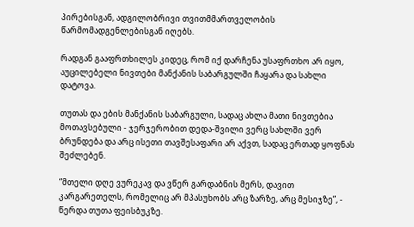პირებისგან, ადგილობრივი თვითმმართველობის წარმომადგენლებისგან იღებს.

რადგან გააფრთხილეს კიდეც, რომ იქ დარჩენა უსაფრთხო არ იყო, აუცილებელი ნივთები მანქანის საბარგულში ჩაყარა და სახლი დატოვა.

თუთას და ების მანქანის საბარგული, სადაც ახლა მათი ნივთებია მოთავსებული - ჯერჯერობით დედა-შვილი ვერც სახლში ვერ ბრუნდება და არც ისეთი თავშესაფარი არ აქვთ, სადაც ერთად ყოფნას შეძლებენ.

“მთელი დღე ვურეკავ და ვწერ გარდაბნის მერს, დავით კარგარეთელს, რომელიც არ მპასუხობს არც ზარზე, არც მესიჯზე”, - წერდა თუთა ფეისბუკზე.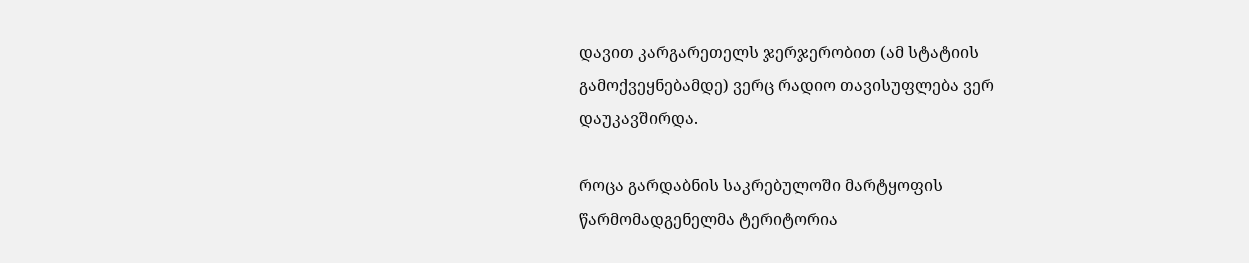დავით კარგარეთელს ჯერჯერობით (ამ სტატიის გამოქვეყნებამდე) ვერც რადიო თავისუფლება ვერ დაუკავშირდა.

როცა გარდაბნის საკრებულოში მარტყოფის წარმომადგენელმა ტერიტორია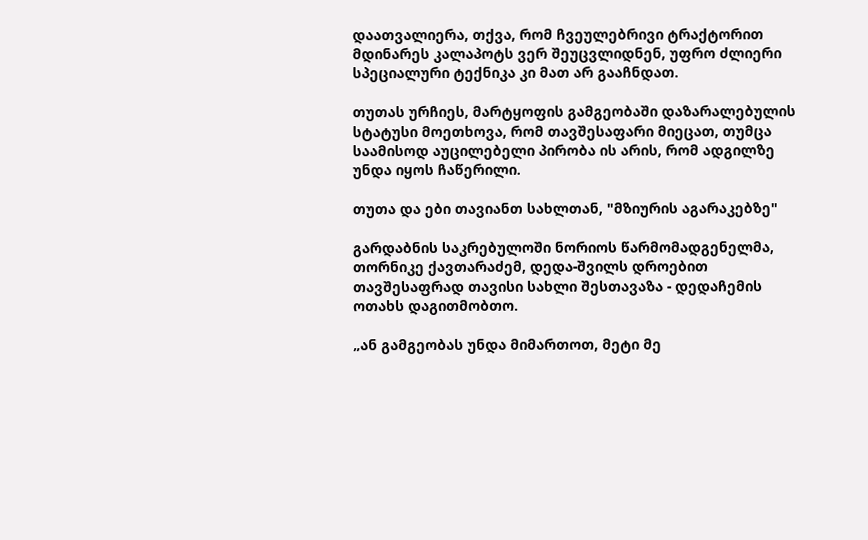დაათვალიერა, თქვა, რომ ჩვეულებრივი ტრაქტორით მდინარეს კალაპოტს ვერ შეუცვლიდნენ, უფრო ძლიერი სპეციალური ტექნიკა კი მათ არ გააჩნდათ.

თუთას ურჩიეს, მარტყოფის გამგეობაში დაზარალებულის სტატუსი მოეთხოვა, რომ თავშესაფარი მიეცათ, თუმცა საამისოდ აუცილებელი პირობა ის არის, რომ ადგილზე უნდა იყოს ჩაწერილი.

თუთა და ები თავიანთ სახლთან, "მზიურის აგარაკებზე"

გარდაბნის საკრებულოში ნორიოს წარმომადგენელმა, თორნიკე ქავთარაძემ, დედა-შვილს დროებით თავშესაფრად თავისი სახლი შესთავაზა - დედაჩემის ოთახს დაგითმობთო.

„ან გამგეობას უნდა მიმართოთ, მეტი მე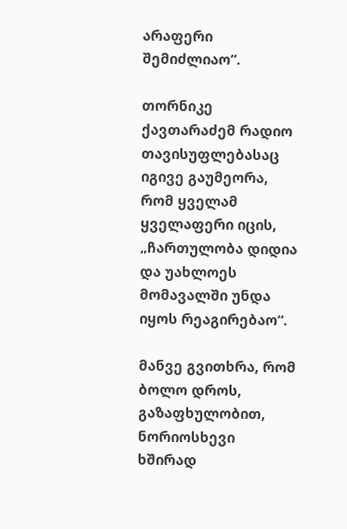არაფერი შემიძლიაო“.

თორნიკე ქავთარაძემ რადიო თავისუფლებასაც იგივე გაუმეორა, რომ ყველამ ყველაფერი იცის, „ჩართულობა დიდია და უახლოეს მომავალში უნდა იყოს რეაგირებაო“.

მანვე გვითხრა, რომ ბოლო დროს, გაზაფხულობით, ნორიოსხევი ხშირად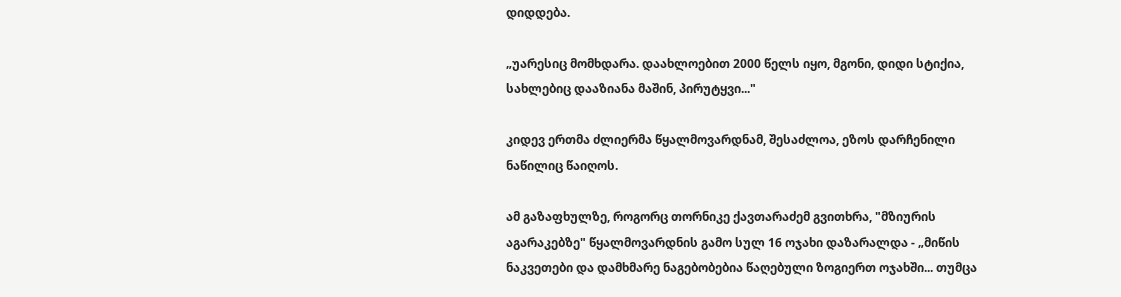დიდდება.

„უარესიც მომხდარა. დაახლოებით 2000 წელს იყო, მგონი, დიდი სტიქია, სახლებიც დააზიანა მაშინ, პირუტყვი..."

კიდევ ერთმა ძლიერმა წყალმოვარდნამ, შესაძლოა, ეზოს დარჩენილი ნაწილიც წაიღოს.

ამ გაზაფხულზე, როგორც თორნიკე ქავთარაძემ გვითხრა, "მზიურის აგარაკებზე" წყალმოვარდნის გამო სულ 16 ოჯახი დაზარალდა - „მიწის ნაკვეთები და დამხმარე ნაგებობებია წაღებული ზოგიერთ ოჯახში... თუმცა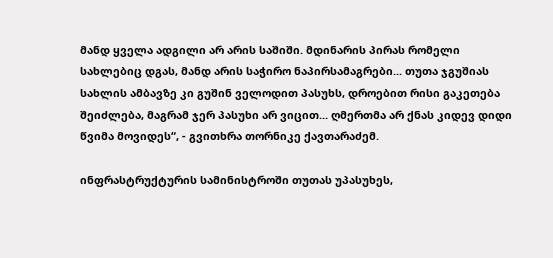მანდ ყველა ადგილი არ არის საშიში. მდინარის პირას რომელი სახლებიც დგას, მანდ არის საჭირო ნაპირსამაგრები... თუთა ჯგუშიას სახლის ამბავზე კი გუშინ ველოდით პასუხს, დროებით რისი გაკეთება შეიძლება, მაგრამ ჯერ პასუხი არ ვიცით... ღმერთმა არ ქნას კიდევ დიდი წვიმა მოვიდეს“, - გვითხრა თორნიკე ქავთარაძემ.

ინფრასტრუქტურის სამინისტროში თუთას უპასუხეს,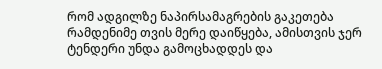რომ ადგილზე ნაპირსამაგრების გაკეთება რამდენიმე თვის მერე დაიწყება, ამისთვის ჯერ ტენდერი უნდა გამოცხადდეს და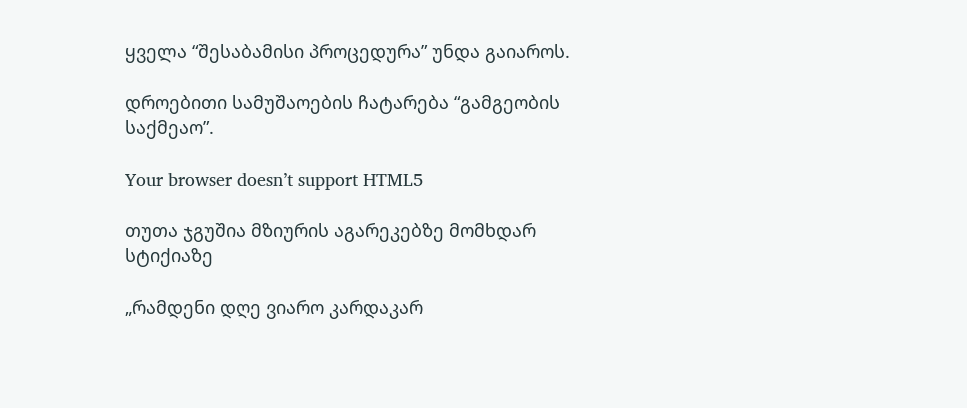ყველა “შესაბამისი პროცედურა” უნდა გაიაროს.

დროებითი სამუშაოების ჩატარება “გამგეობის საქმეაო”.

Your browser doesn’t support HTML5

თუთა ჯგუშია მზიურის აგარეკებზე მომხდარ სტიქიაზე

„რამდენი დღე ვიარო კარდაკარ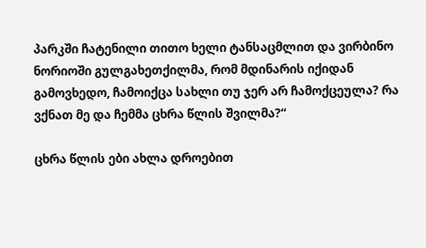პარკში ჩატენილი თითო ხელი ტანსაცმლით და ვირბინო ნორიოში გულგახეთქილმა, რომ მდინარის იქიდან გამოვხედო, ჩამოიქცა სახლი თუ ჯერ არ ჩამოქცეულა? რა ვქნათ მე და ჩემმა ცხრა წლის შვილმა?“

ცხრა წლის ები ახლა დროებით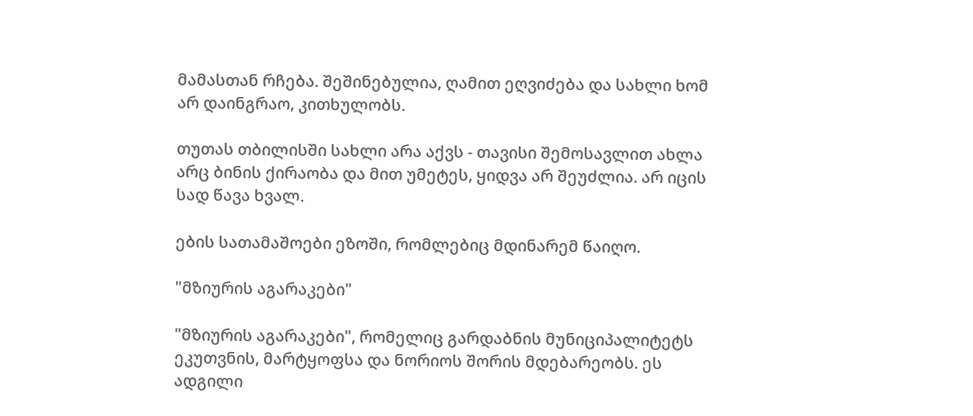მამასთან რჩება. შეშინებულია, ღამით ეღვიძება და სახლი ხომ არ დაინგრაო, კითხულობს.

თუთას თბილისში სახლი არა აქვს - თავისი შემოსავლით ახლა არც ბინის ქირაობა და მით უმეტეს, ყიდვა არ შეუძლია. არ იცის სად წავა ხვალ.

ების სათამაშოები ეზოში, რომლებიც მდინარემ წაიღო.

"მზიურის აგარაკები"

"მზიურის აგარაკები", რომელიც გარდაბნის მუნიციპალიტეტს ეკუთვნის, მარტყოფსა და ნორიოს შორის მდებარეობს. ეს ადგილი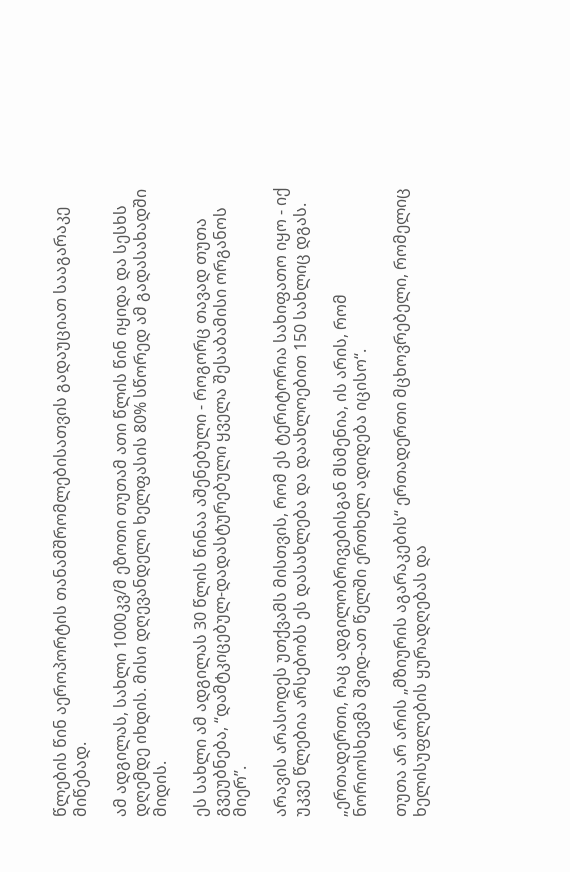წლების წინ აეროპორტის თანამშრომლებისათვის გადაუციათ სააგარაკე მიწებად.

ამ ადგილას, სახლი 1000კვ/მ ეზოთი თუთამ ათი წლის წინ იყიდა და სესხს დღემდე იხდის. მისი დღევანდელი ხელფასის 80% სწორედ ამ გადასახადში მიდის.

ეს სახლი ამ ადგილას 30 წლის წინაა აშენებული - როგორც თავად თუთა გვეუბნება, “დამტკიცებულ-დადასტურებული ყველა შესაბამისი ორგანოს მიერ”.

არავის არასოდეს უთქვამს მისთვის, რომ ეს ტერიტორია სახიფათო იყო - იქ უკვე წლებია არსებობს ეს დასახლება და დაახლოებით 150 სახლიც დგას.

„ერთადერთი, რაც ადგილობრივებისგან მსმენია, ის არის, რომ ნორიოსხევმა შვიდ-ათ წელში ერთხელ ადიდება იცისო“.

თუთა არ არის „მზიურის აგარაკების“ ერთადერთი მცხოვრებელი, რომელიც ხელისუფლების ყურადღებას და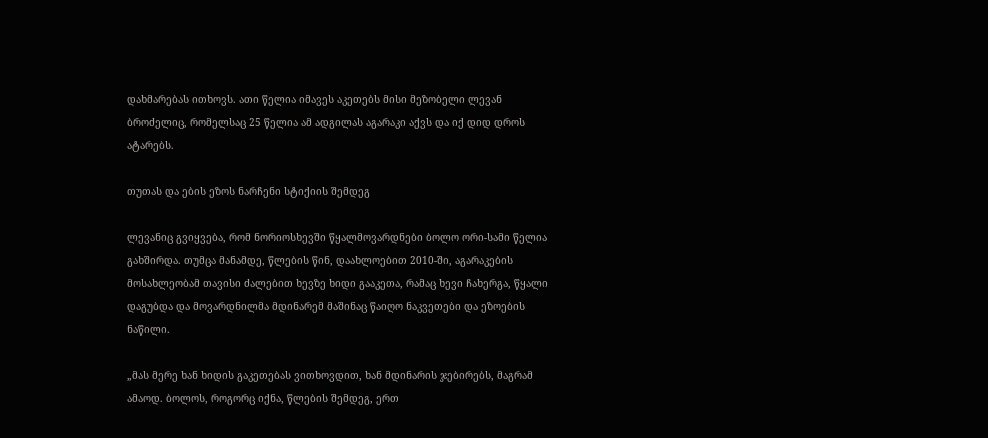დახმარებას ითხოვს. ათი წელია იმავეს აკეთებს მისი მეზობელი ლევან ბროძელიც, რომელსაც 25 წელია ამ ადგილას აგარაკი აქვს და იქ დიდ დროს ატარებს.

თუთას და ების ეზოს ნარჩენი სტიქიის შემდეგ

ლევანიც გვიყვება, რომ ნორიოსხევში წყალმოვარდნები ბოლო ორი-სამი წელია გახშირდა. თუმცა მანამდე, წლების წინ, დაახლოებით 2010-ში, აგარაკების მოსახლეობამ თავისი ძალებით ხევზე ხიდი გააკეთა, რამაც ხევი ჩახერგა, წყალი დაგუბდა და მოვარდნილმა მდინარემ მაშინაც წაიღო ნაკვეთები და ეზოების ნაწილი.

„მას მერე ხან ხიდის გაკეთებას ვითხოვდით, ხან მდინარის ჯებირებს, მაგრამ ამაოდ. ბოლოს, როგორც იქნა, წლების შემდეგ, ერთ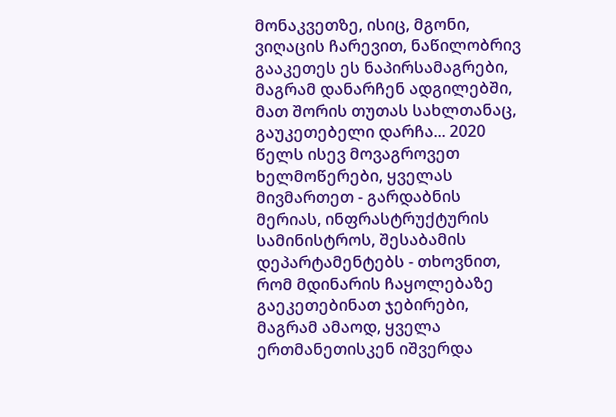მონაკვეთზე, ისიც, მგონი, ვიღაცის ჩარევით, ნაწილობრივ გააკეთეს ეს ნაპირსამაგრები, მაგრამ დანარჩენ ადგილებში, მათ შორის თუთას სახლთანაც, გაუკეთებელი დარჩა... 2020 წელს ისევ მოვაგროვეთ ხელმოწერები, ყველას მივმართეთ - გარდაბნის მერიას, ინფრასტრუქტურის სამინისტროს, შესაბამის დეპარტამენტებს - თხოვნით, რომ მდინარის ჩაყოლებაზე გაეკეთებინათ ჯებირები, მაგრამ ამაოდ, ყველა ერთმანეთისკენ იშვერდა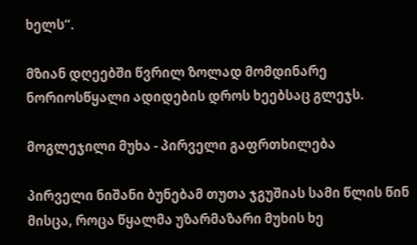ხელს“.

მზიან დღეებში წვრილ ზოლად მომდინარე ნორიოსწყალი ადიდების დროს ხეებსაც გლეჯს.

მოგლეჯილი მუხა - პირველი გაფრთხილება

პირველი ნიშანი ბუნებამ თუთა ჯგუშიას სამი წლის წინ მისცა, როცა წყალმა უზარმაზარი მუხის ხე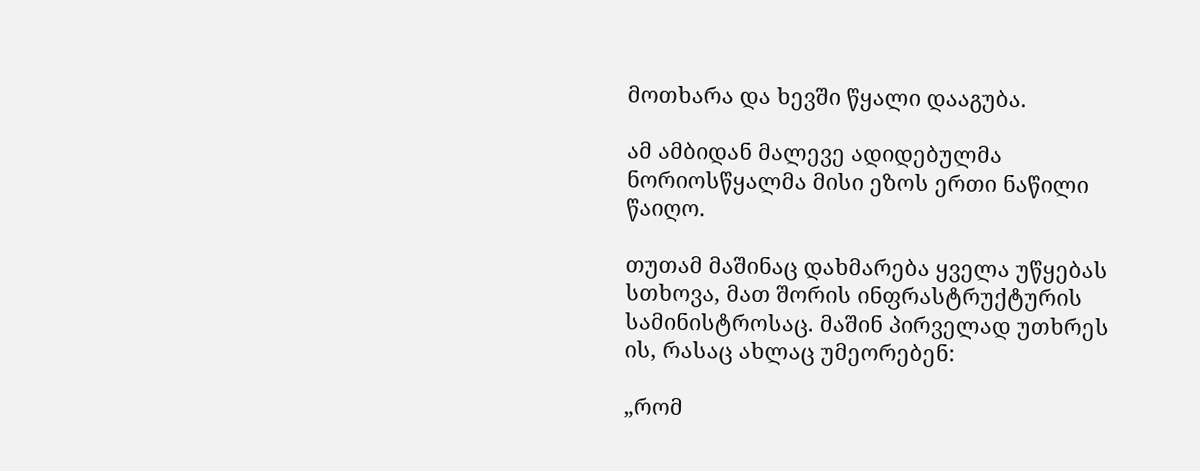მოთხარა და ხევში წყალი დააგუბა.

ამ ამბიდან მალევე ადიდებულმა ნორიოსწყალმა მისი ეზოს ერთი ნაწილი წაიღო.

თუთამ მაშინაც დახმარება ყველა უწყებას სთხოვა, მათ შორის ინფრასტრუქტურის სამინისტროსაც. მაშინ პირველად უთხრეს ის, რასაც ახლაც უმეორებენ:

„რომ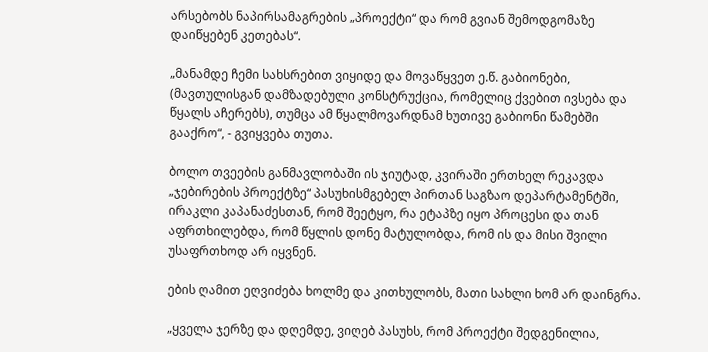არსებობს ნაპირსამაგრების „პროექტი“ და რომ გვიან შემოდგომაზე დაიწყებენ კეთებას“.

„მანამდე ჩემი სახსრებით ვიყიდე და მოვაწყვეთ ე.წ. გაბიონები, (მავთულისგან დამზადებული კონსტრუქცია, რომელიც ქვებით ივსება და წყალს აჩერებს), თუმცა ამ წყალმოვარდნამ ხუთივე გაბიონი წამებში გააქრო“, - გვიყვება თუთა.

ბოლო თვეების განმავლობაში ის ჯიუტად, კვირაში ერთხელ რეკავდა „ჯებირების პროექტზე“ პასუხისმგებელ პირთან საგზაო დეპარტამენტში, ირაკლი კაპანაძესთან, რომ შეეტყო, რა ეტაპზე იყო პროცესი და თან აფრთხილებდა, რომ წყლის დონე მატულობდა, რომ ის და მისი შვილი უსაფრთხოდ არ იყვნენ.

ების ღამით ეღვიძება ხოლმე და კითხულობს, მათი სახლი ხომ არ დაინგრა.

„ყველა ჯერზე და დღემდე, ვიღებ პასუხს, რომ პროექტი შედგენილია,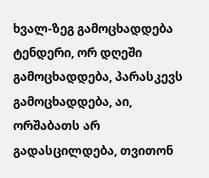ხვალ-ზეგ გამოცხადდება ტენდერი, ორ დღეში გამოცხადდება, პარასკევს გამოცხადდება, აი, ორშაბათს არ გადასცილდება, თვითონ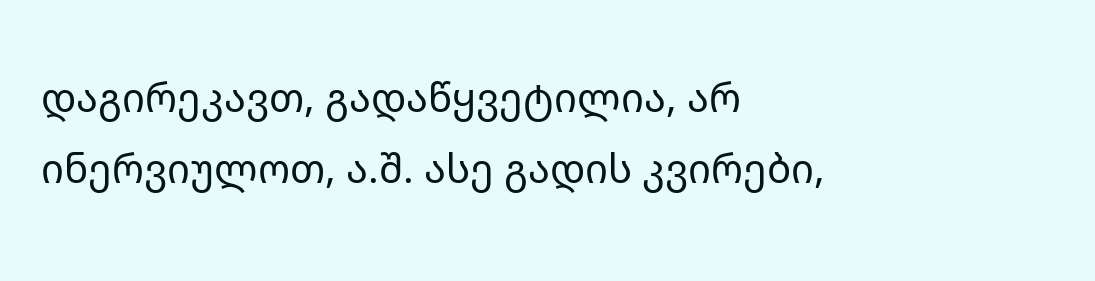დაგირეკავთ, გადაწყვეტილია, არ ინერვიულოთ, ა.შ. ასე გადის კვირები,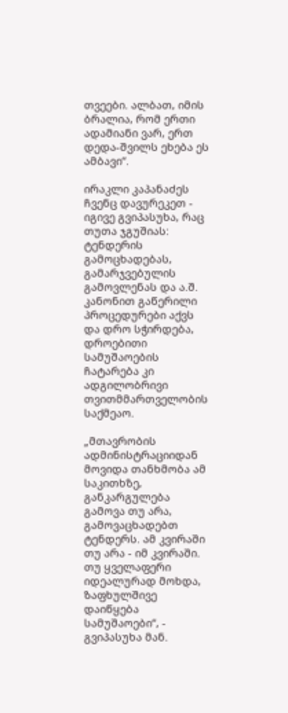თვეები. ალბათ, იმის ბრალია, რომ ერთი ადამიანი ვარ, ერთ დედა-შვილს ეხება ეს ამბავი“.

ირაკლი კაპანაძეს ჩვენც დავურეკეთ - იგივე გვიპასუხა, რაც თუთა ჯგუშიას: ტენდერის გამოცხადებას, გამარჯვებულის გამოვლენას და ა.შ. კანონით გაწერილი პროცედურები აქვს და დრო სჭირდება, დროებითი სამუშაოების ჩატარება კი ადგილობრივი თვითმმართველობის საქმეაო.

„მთავრობის ადმინისტრაციიდან მოვიდა თანხმობა ამ საკითხზე, განკარგულება გამოვა თუ არა, გამოვაცხადებთ ტენდერს. ამ კვირაში თუ არა - იმ კვირაში. თუ ყველაფერი იდეალურად მოხდა, ზაფხულშივე დაიწყება სამუშაოები“, - გვიპასუხა მან.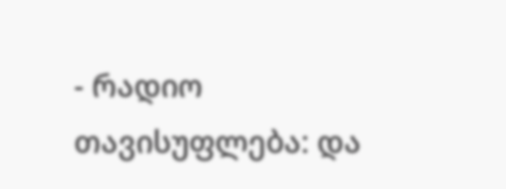- რადიო თავისუფლება: და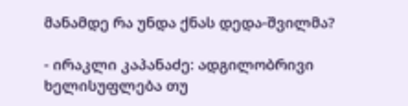მანამდე რა უნდა ქნას დედა-შვილმა?

- ირაკლი კაპანაძე: ადგილობრივი ხელისუფლება თუ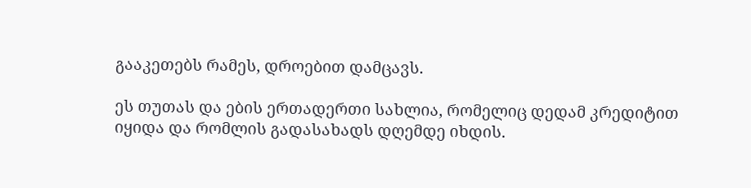გააკეთებს რამეს, დროებით დამცავს.

ეს თუთას და ების ერთადერთი სახლია, რომელიც დედამ კრედიტით იყიდა და რომლის გადასახადს დღემდე იხდის.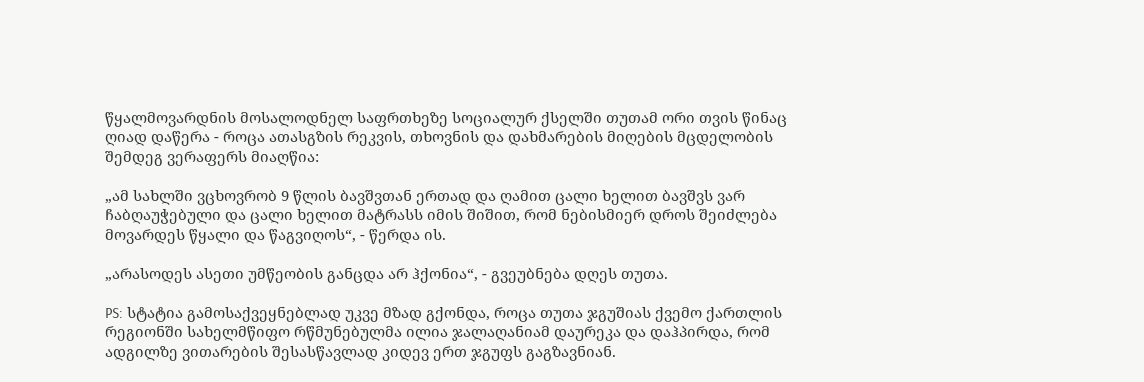წყალმოვარდნის მოსალოდნელ საფრთხეზე სოციალურ ქსელში თუთამ ორი თვის წინაც ღიად დაწერა - როცა ათასგზის რეკვის, თხოვნის და დახმარების მიღების მცდელობის შემდეგ ვერაფერს მიაღწია:

„ამ სახლში ვცხოვრობ 9 წლის ბავშვთან ერთად და ღამით ცალი ხელით ბავშვს ვარ ჩაბღაუჭებული და ცალი ხელით მატრასს იმის შიშით, რომ ნებისმიერ დროს შეიძლება მოვარდეს წყალი და წაგვიღოს“, - წერდა ის.

„არასოდეს ასეთი უმწეობის განცდა არ ჰქონია“, - გვეუბნება დღეს თუთა.

PS: სტატია გამოსაქვეყნებლად უკვე მზად გქონდა, როცა თუთა ჯგუშიას ქვემო ქართლის რეგიონში სახელმწიფო რწმუნებულმა ილია ჯალაღანიამ დაურეკა და დაჰპირდა, რომ ადგილზე ვითარების შესასწავლად კიდევ ერთ ჯგუფს გაგზავნიან.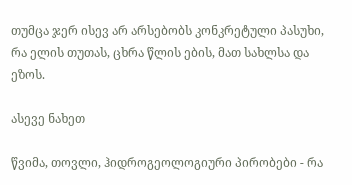თუმცა ჯერ ისევ არ არსებობს კონკრეტული პასუხი, რა ელის თუთას, ცხრა წლის ების, მათ სახლსა და ეზოს.

ასევე ნახეთ

წვიმა, თოვლი, ჰიდროგეოლოგიური პირობები - რა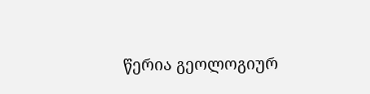წერია გეოლოგიურ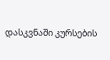დასკვნაში კურსების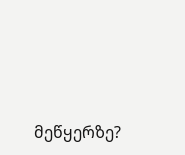მეწყერზე?